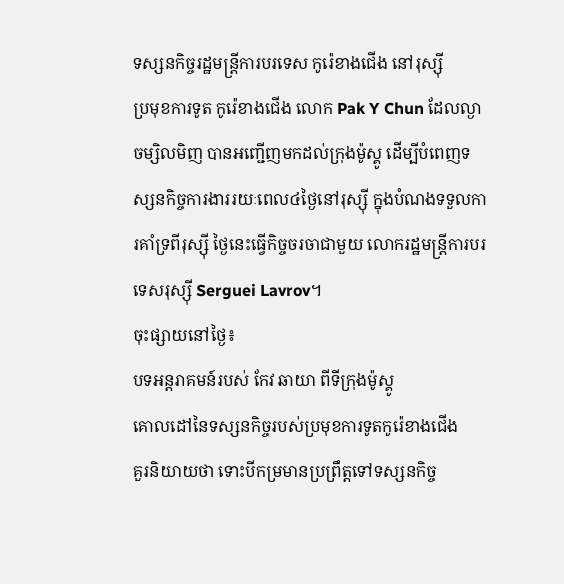ទស្សនកិច្ចរដ្ឋមន្ត្រីការបរទេស កូរ៉េខាងជើង នៅរុស្ស៊ី
ប្រមុខការទូត កូរ៉េខាងជើង លោក Pak Y Chun ដែលល្ងាចម្សិលមិញ បានអញ្ជើញមកដល់ក្រុងម៉ូស្គូ ដើម្បីបំពេញទស្សនកិច្ចការងាររយៈពេល៤ថ្ងៃនៅរុស្ស៊ី ក្នុងបំណងទទួលការគាំទ្រពីរុស្ស៊ី ថ្ងៃនេះធ្វើកិច្ចចរចាជាមួយ លោករដ្ឋមន្ត្រីការបរទេសរុស្ស៊ី Serguei Lavrov។
ចុះផ្សាយនៅថ្ងៃ៖
បទអន្តរាគមន៍របស់ កែវ ឆាយា ពីទីក្រុងម៉ូស្គូ
គោលដៅនៃទស្សនកិច្ចរបស់ប្រមុខការទូតកូរ៉េខាងជើង
គួរនិយាយថា ទោះបីកម្រមានប្រព្រឹត្តទៅទស្សនកិច្ច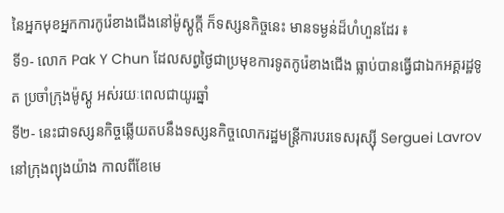នៃអ្នកមុខអ្នកការកូរ៉េខាងជើងនៅម៉ូស្គូក្តី ក៏ទស្សនកិច្ចនេះ មានទម្ងន់ដ៏ហំហួនដែរ ៖
ទី១- លោក Pak Y Chun ដែលសព្វថ្ងៃជាប្រមុខការទូតកូរ៉េខាងជើង ធ្លាប់បានធ្វើជាឯកអគ្គរដ្ឋទូត ប្រចាំក្រុងម៉ូស្គូ អស់រយៈពេលជាយូរឆ្នាំ
ទី២- នេះជាទស្សនកិច្ចឆ្លើយតបនឹងទស្សនកិច្ចលោករដ្ឋមន្ត្រីការបរទេសរុស្ស៊ី Serguei Lavrov នៅក្រុងព្យុងយ៉ាង កាលពីខែមេ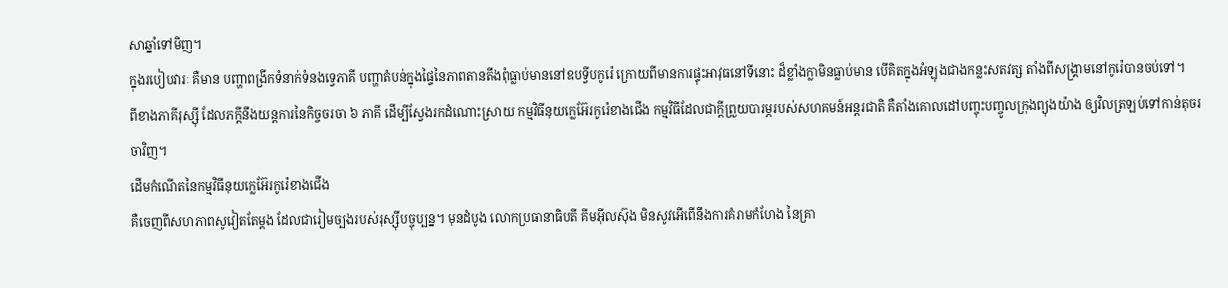សាឆ្នាំទៅមិញ។
ក្នុងរបៀបវារៈ គឺមាន បញ្ហាពង្រីកទំនាក់ទំនងទ្វេភាគី បញ្ហាតំបន់ក្នុងផ្ទៃនៃភាពតានតឹងពុំធ្លាប់មាននៅឧបទ្វីបកូរ៉េ ក្រោយពីមានការផ្ទុះអាវុធនៅទីនោះ ដ៏ខ្លាំងក្លាមិនធ្លាប់មាន បើគិតក្នុងអំឡុងជាងកន្លះសតវត្ស តាំងពីសង្គ្រាមនៅកូរ៉េបានចប់ទៅ។
ពីខាងភាគីរុស្ស៊ី ដែលភក្តីនឹងយន្តការនៃកិច្ចចរចា ៦ ភាគី ដើម្បីស្វែងរកដំណោះស្រាយ កម្មវិធីនុយក្លេអ៊ែរកូរ៉េខាងជើង កម្មវិធីដែលជាក្តីព្រួយបារម្ភរបស់សហគមន៍អន្តរជាតិ គឺតាំងគោលដៅបញ្ចុះបញ្ចូលក្រុងព្យុងយ៉ាង ឲ្យវិលត្រឡប់ទៅកាន់តុចរចាវិញ។
ដើមកំណើតនៃកម្មវិធីនុយក្លេអ៊ែរកូរ៉េខាងជើង
គឺចេញពីសហភាពសូវៀតតែម្តង ដែលជារៀមច្បងរបស់រុស្ស៊ីបច្ចុប្បន្ន។ មុនដំបូង លោកប្រធានាធិបតី គីមអ៊ីលស៊ុង មិនសូវអើពើនឹងការគំរាមកំហែង នៃគ្រា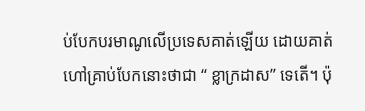ប់បែកបរមាណូលើប្រទេសគាត់ឡើយ ដោយគាត់ហៅគ្រាប់បែកនោះថាជា “ ខ្លាក្រដាស” ទេតើ។ ប៉ុ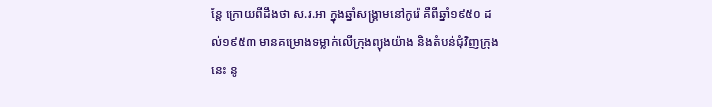ន្តែ ក្រោយពីដឹងថា ស.រ.អា ក្នុងឆ្នាំសង្គ្រាមនៅកូរ៉េ គឺពីឆ្នាំ១៩៥០ ដល់១៩៥៣ មានគម្រោងទម្លាក់លើក្រុងព្យុងយ៉ាង និងតំបន់ជុំវិញក្រុងនេះ នូ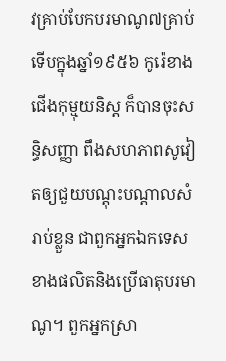វគ្រាប់បែកបរមាណូ៧គ្រាប់ ទើបក្នុងឆ្នាំ១៩៥៦ កូរ៉េខាងជើងកុម្មុយនិស្ត ក៏បានចុះសន្ធិសញ្ញា ពឹងសហភាពសូវៀតឲ្យជួយបណ្តុះបណ្តាលសំរាប់ខ្លួន ជាពួកអ្នកឯកទេសខាងផលិតនិងប្រើធាតុបរមាណូ។ ពួកអ្នកស្រា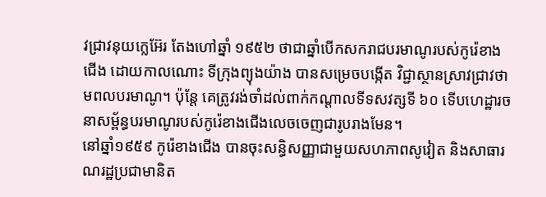វជ្រាវនុយក្លេអ៊ែរ តែងហៅឆ្នាំ ១៩៥២ ថាជាឆ្នាំបើកសករាជបរមាណូរបស់កូរ៉េខាងជើង ដោយកាលណោះ ទីក្រុងព្យុងយ៉ាង បានសម្រេចបង្កើត វិជ្ជាស្ថានស្រាវជ្រាវថាមពលបរមាណូ។ ប៉ុន្តែ គេត្រូវរង់ចាំដល់ពាក់កណ្តាលទីទសវត្សទី ៦០ ទើបហេដ្ឋារចនាសម្ព័ន្ធបរមាណូរបស់កូរ៉េខាងជើងលេចចេញជារូបរាងមែន។
នៅឆ្នាំ១៩៥៩ កូរ៉េខាងជើង បានចុះសន្ធិសញ្ញាជាមួយសហភាពសូវៀត និងសាធារណរដ្ឋប្រជាមានិត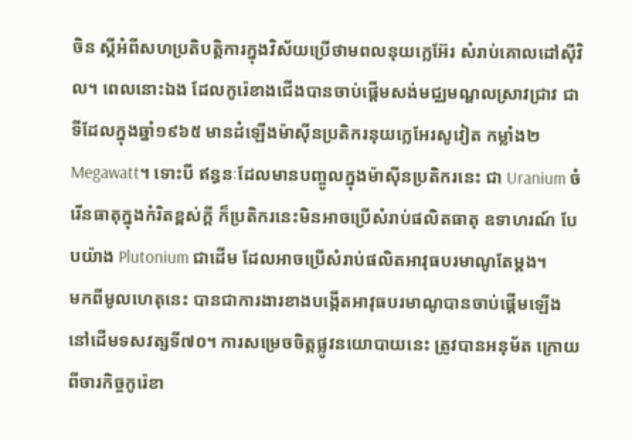ចិន ស្តីអំពីសហប្រតិបត្តិការក្នុងវិស័យប្រើថាមពលនុយក្លេអ៊ែរ សំរាប់គោលដៅស៊ីវិល។ ពេលនោះឯង ដែលកូរ៉េខាងជើងបានចាប់ផ្តើមសង់មជ្ឈមណ្ឌលស្រាវជ្រាវ ជាទីដែលក្នុងឆ្នាំ១៩៦៥ មានដំឡើងម៉ាស៊ីនប្រតិករនុយក្លេអែរសូវៀត កម្លាំង២ Megawatt។ ទោះបី ឥន្ធនៈដែលមានបញ្ចូលក្នុងម៉ាស៊ីនប្រតិករនេះ ជា Uranium ចំរើនធាតុក្នុងកំរិតខ្ពស់ក្តី ក៏ប្រតិករនេះមិនអាចប្រើសំរាប់ផលិតធាតុ ឧទាហរណ៍ បែបយ៉ាង Plutonium ជាដើម ដែលអាចប្រើសំរាប់ផលិតអាវុធបរមាណូតែម្តង។
មកពីមូលហេតុនេះ បានជាការងារខាងបង្កើតអាវុធបរមាណូបានចាប់ផ្តើមឡើង នៅដើមទសវត្សទី៧០។ ការសម្រេចចិត្តផ្លូវនយោបាយនេះ ត្រូវបានអនុម័ត ក្រោយពីចារកិច្ចកូរ៉េខា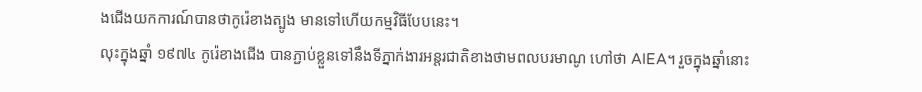ងជើងយកការណ៍បានថាកូរ៉េខាងត្បូង មានទៅហើយកម្មវិធីបែបនេះ។
លុះក្នុងឆ្នាំ ១៩៧៤ កូរ៉េខាងជើង បានភ្ជាប់ខ្លួនទៅនឹងទីភ្នាក់ងារអន្តរជាតិខាងថាមពលបរមាណូ ហៅថា AIEA។ រួចក្នុងឆ្នាំនោះ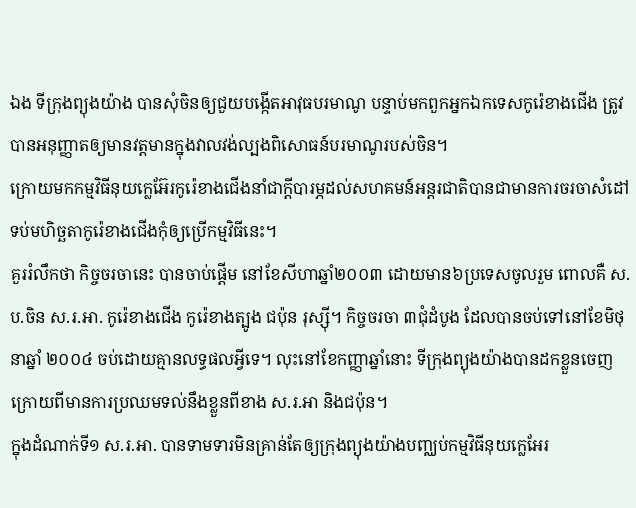ឯង ទីក្រុងព្យុងយ៉ាង បានសុំចិនឲ្យជួយបង្កើតអាវុធបរមាណូ បន្ទាប់មកពួកអ្នកឯកទេសកូរ៉េខាងជើង ត្រូវបានអនុញ្ញាតឲ្យមានវត្តមានក្នុងវាលវង់ល្បងពិសោធន៍បរមាណូរបស់ចិន។
ក្រោយមកកម្មវិធីនុយក្លេអ៊ែរកូរ៉េខាងជើងនាំជាក្តីបារម្ភដល់សហគមន៍អន្តរជាតិបានជាមានការចរចាសំដៅទប់មហិច្ឆតាកូរ៉េខាងជើងកុំឲ្យប្រើកម្មវិធីនេះ។
គួររំលឹកថា កិច្ចចរចានេះ បានចាប់ផ្តើម នៅខែសីហាឆ្នាំ២០០៣ ដោយមាន៦ប្រទេសចូលរួម ពោលគឺ ស.ប.ចិន ស.រ.អា. កូរ៉េខាងជើង កូរ៉េខាងត្បូង ជប៉ុន រុស្ស៊ី។ កិច្ចចរចា ៣ជុំដំបូង ដែលបានចប់ទៅនៅខែមិថុនាឆ្នាំ ២០០៤ ចប់ដោយគ្មានលទ្ធផលអ្វីទេ។ លុះនៅខែកញ្ញាឆ្នាំនោះ ទីក្រុងព្យុងយ៉ាងបានដកខ្លួនចេញក្រោយពីមានការប្រឈមទល់នឹងខ្លួនពីខាង ស.រ.អា និងជប៉ុន។
ក្នុងដំណាក់ទី១ ស.រ.អា. បានទាមទារមិនគ្រាន់តែឲ្យក្រុងព្យុងយ៉ាងបញ្ឈប់កម្មវិធីនុយក្លេអែរ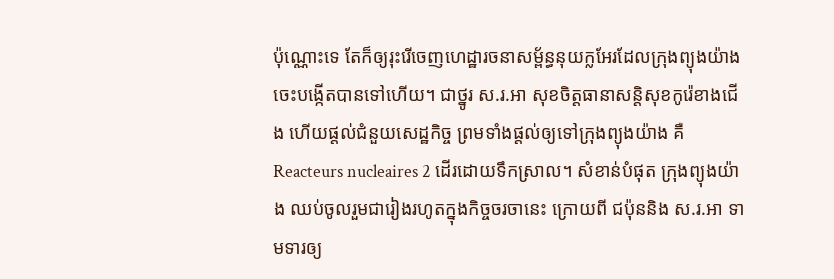ប៉ុណ្ណោះទេ តែក៏ឲ្យរុះរើចេញហេដ្ឋារចនាសម្ព័ន្ធនុយក្លអែរដែលក្រុងព្យុងយ៉ាងចេះបង្កើតបានទៅហើយ។ ជាថ្នូរ ស.រ.អា សុខចិត្តធានាសន្តិសុខកូរ៉េខាងជើង ហើយផ្តល់ជំនួយសេដ្ឋកិច្ច ព្រមទាំងផ្តល់ឲ្យទៅក្រុងព្យុងយ៉ាង គឺ Reacteurs nucleaires 2 ដើរដោយទឹកស្រាល។ សំខាន់បំផុត ក្រុងព្យុងយ៉ាង ឈប់ចូលរួមជារៀងរហូតក្នុងកិច្ចចរចានេះ ក្រោយពី ជប៉ុននិង ស.រ.អា ទាមទារឲ្យ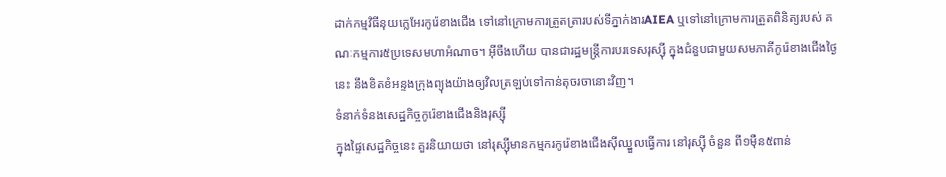ដាក់កម្មវិធីនុយក្លេអែរកូរ៉េខាងជើង ទៅនៅក្រោមការត្រួតត្រារបស់ទីភ្នាក់ងារAIEA ឬទៅនៅក្រោមការត្រួតពិនិត្យរបស់ គណៈកម្មការ៥ប្រទេសមហាអំណាច។ អ៊ីចឹងហើយ បានជារដ្ឋមន្ត្រីការបរទេសរុស្ស៊ី ក្នុងជំនួបជាមួយសមភាគីកូរ៉េខាងជើងថ្ងៃនេះ នឹងខិតខំអន្ទងក្រុងព្យុងយ៉ាងឲ្យវិលត្រឡប់ទៅកាន់តុចរចានោះវិញ។
ទំនាក់ទំនងសេដ្ឋកិច្ចកូរ៉េខាងជើងនិងរុស្ស៊ី
ក្នុងផ្ទៃសេដ្ឋកិច្ចនេះ គួរនិយាយថា នៅរុស្ស៊ីមានកម្មករកូរ៉េខាងជើងស៊ីឈ្នួលធ្វើការ នៅរុស្ស៊ី ចំនួន ពី១ម៉ឺន៥ពាន់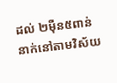ដល់ ២ម៉ឺន៥ពាន់នាក់នៅតាមវិស័យ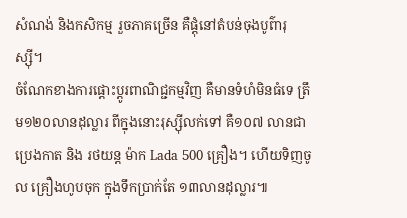សំណង់ និងកសិកម្ម រួចភាគច្រើន គឺផ្តុំនៅតំបន់ចុងបូព៌ារុស្ស៊ី។
ចំណែកខាងការផ្តោះប្តូរពាណិជ្ជកម្មវិញ គឺមានទំហំមិនធំទេ ត្រឹម១២០លានដុល្លារ ពីក្នុងនោះរុស្ស៊ីលក់ទៅ គឺ១០៧ លានជាប្រេងកាត និង រថយន្ត ម៉ាក Lada 500 គ្រឿង។ ហើយទិញចូល គ្រឿងហូបចុក ក្នុងទឹកប្រាក់តែ ១៣លានដុល្លារ៕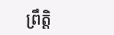ព្រឹត្តិ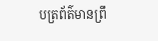បត្រព័ត៌មានព្រឹ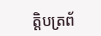ត្តិបត្រព័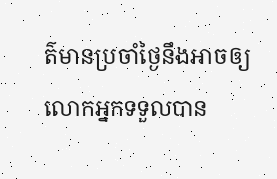ត៌មានប្រចាំថ្ងៃនឹងអាចឲ្យលោកអ្នកទទួលបាន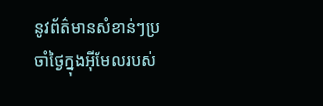នូវព័ត៌មានសំខាន់ៗប្រចាំថ្ងៃក្នុងអ៊ីមែលរបស់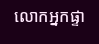លោកអ្នកផ្ទា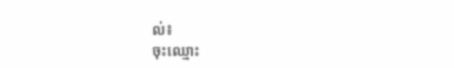ល់៖
ចុះឈ្មោះ